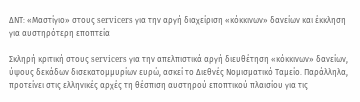ΔΝΤ: «Μαστίγιο» στους servicers για την αργή διαχείριση «κόκκινων» δανείων και έκκληση για αυστηρότερη εποπτεία

Σκληρή κριτική στους servicers για την απελπιστικά αργή διευθέτηση «κόκκινων» δανείων, ύψους δεκάδων δισεκατομμυρίων ευρώ, ασκεί το Διεθνές Νομισματικό Ταμείο. Παράλληλα, προτείνει στις ελληνικές αρχές τη θέσπιση αυστηρού εποπτικού πλαισίου για τις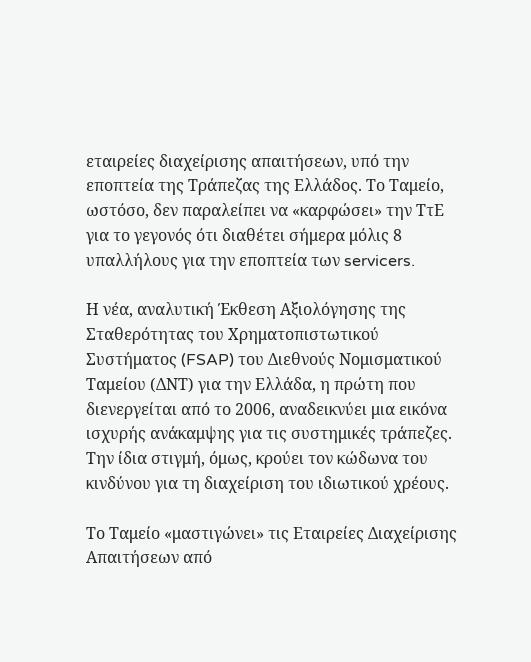εταιρείες διαχείρισης απαιτήσεων, υπό την εποπτεία της Τράπεζας της Ελλάδος. Το Ταμείο, ωστόσο, δεν παραλείπει να «καρφώσει» την ΤτΕ για το γεγονός ότι διαθέτει σήμερα μόλις 8 υπαλλήλους για την εποπτεία των servicers.

Η νέα, αναλυτική Έκθεση Αξιολόγησης της Σταθερότητας του Χρηματοπιστωτικού Συστήματος (FSAP) του Διεθνούς Νομισματικού Ταμείου (ΔΝΤ) για την Ελλάδα, η πρώτη που διενεργείται από το 2006, αναδεικνύει μια εικόνα ισχυρής ανάκαμψης για τις συστημικές τράπεζες. Την ίδια στιγμή, όμως, κρούει τον κώδωνα του κινδύνου για τη διαχείριση του ιδιωτικού χρέους.

Το Ταμείο «μαστιγώνει» τις Εταιρείες Διαχείρισης Απαιτήσεων από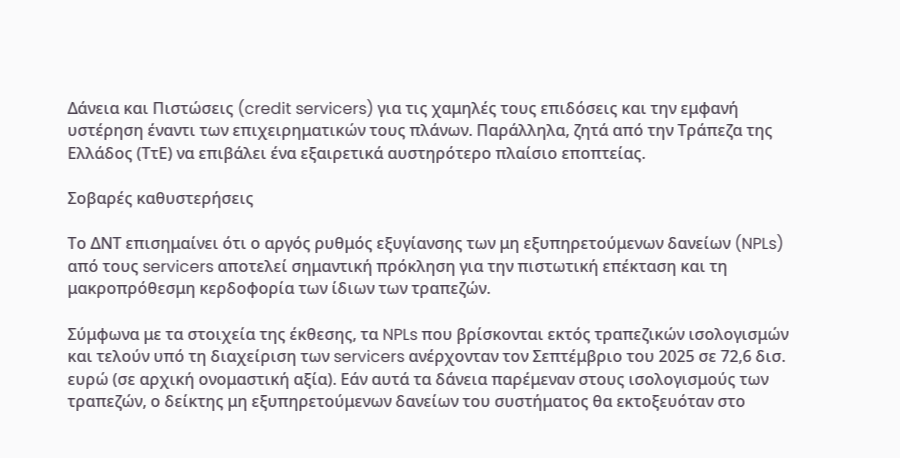Δάνεια και Πιστώσεις (credit servicers) για τις χαμηλές τους επιδόσεις και την εμφανή υστέρηση έναντι των επιχειρηματικών τους πλάνων. Παράλληλα, ζητά από την Τράπεζα της Ελλάδος (ΤτΕ) να επιβάλει ένα εξαιρετικά αυστηρότερο πλαίσιο εποπτείας.

Σοβαρές καθυστερήσεις

Το ΔΝΤ επισημαίνει ότι ο αργός ρυθμός εξυγίανσης των μη εξυπηρετούμενων δανείων (NPLs) από τους servicers αποτελεί σημαντική πρόκληση για την πιστωτική επέκταση και τη μακροπρόθεσμη κερδοφορία των ίδιων των τραπεζών.

Σύμφωνα με τα στοιχεία της έκθεσης, τα NPLs που βρίσκονται εκτός τραπεζικών ισολογισμών και τελούν υπό τη διαχείριση των servicers ανέρχονταν τον Σεπτέμβριο του 2025 σε 72,6 δισ. ευρώ (σε αρχική ονομαστική αξία). Εάν αυτά τα δάνεια παρέμεναν στους ισολογισμούς των τραπεζών, ο δείκτης μη εξυπηρετούμενων δανείων του συστήματος θα εκτοξευόταν στο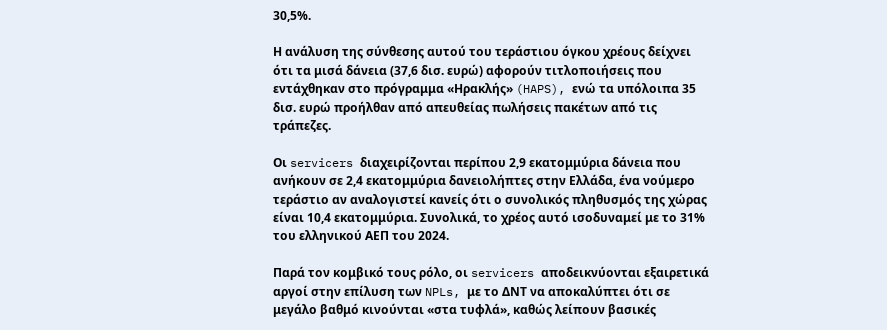30,5%.

Η ανάλυση της σύνθεσης αυτού του τεράστιου όγκου χρέους δείχνει ότι τα μισά δάνεια (37,6 δισ. ευρώ) αφορούν τιτλοποιήσεις που εντάχθηκαν στο πρόγραμμα «Ηρακλής» (HAPS), ενώ τα υπόλοιπα 35 δισ. ευρώ προήλθαν από απευθείας πωλήσεις πακέτων από τις τράπεζες.

Οι servicers διαχειρίζονται περίπου 2,9 εκατομμύρια δάνεια που ανήκουν σε 2,4 εκατομμύρια δανειολήπτες στην Ελλάδα, ένα νούμερο τεράστιο αν αναλογιστεί κανείς ότι ο συνολικός πληθυσμός της χώρας είναι 10,4 εκατομμύρια. Συνολικά, το χρέος αυτό ισοδυναμεί με το 31% του ελληνικού ΑΕΠ του 2024.

Παρά τον κομβικό τους ρόλο, οι servicers αποδεικνύονται εξαιρετικά αργοί στην επίλυση των NPLs, με το ΔΝΤ να αποκαλύπτει ότι σε μεγάλο βαθμό κινούνται «στα τυφλά», καθώς λείπουν βασικές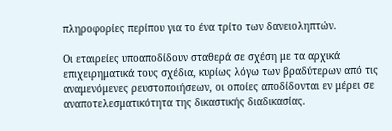πληροφορίες περίπου για το ένα τρίτο των δανειοληπτών.

Οι εταιρείες υποαποδίδουν σταθερά σε σχέση με τα αρχικά επιχειρηματικά τους σχέδια, κυρίως λόγω των βραδύτερων από τις αναμενόμενες ρευστοποιήσεων, οι οποίες αποδίδονται εν μέρει σε αναποτελεσματικότητα της δικαστικής διαδικασίας.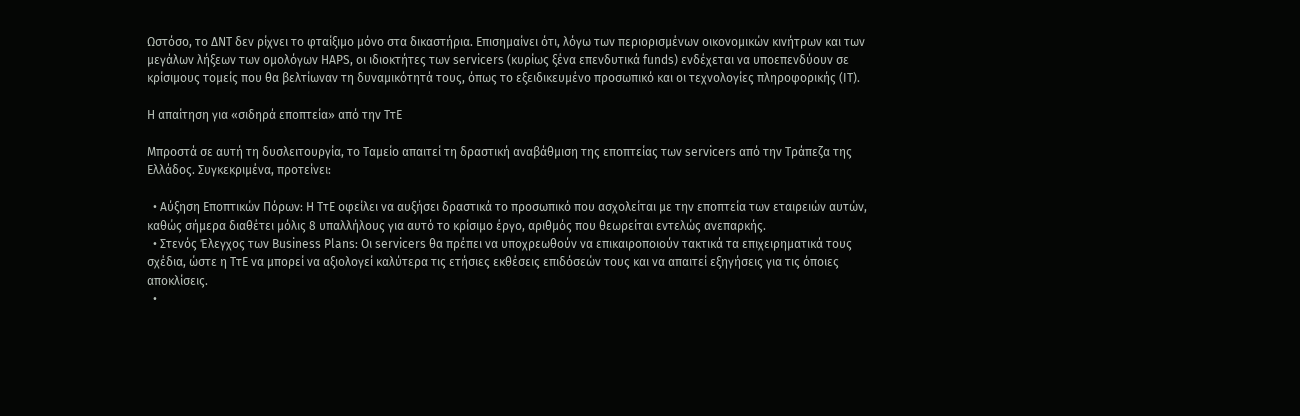Ωστόσο, το ΔΝΤ δεν ρίχνει το φταίξιμο μόνο στα δικαστήρια. Επισημαίνει ότι, λόγω των περιορισμένων οικονομικών κινήτρων και των μεγάλων λήξεων των ομολόγων HAPS, οι ιδιοκτήτες των servicers (κυρίως ξένα επενδυτικά funds) ενδέχεται να υποεπενδύουν σε κρίσιμους τομείς που θα βελτίωναν τη δυναμικότητά τους, όπως το εξειδικευμένο προσωπικό και οι τεχνολογίες πληροφορικής (IT).

Η απαίτηση για «σιδηρά εποπτεία» από την ΤτΕ

Μπροστά σε αυτή τη δυσλειτουργία, το Ταμείο απαιτεί τη δραστική αναβάθμιση της εποπτείας των servicers από την Τράπεζα της Ελλάδος. Συγκεκριμένα, προτείνει:

  • Αύξηση Εποπτικών Πόρων: Η ΤτΕ οφείλει να αυξήσει δραστικά το προσωπικό που ασχολείται με την εποπτεία των εταιρειών αυτών, καθώς σήμερα διαθέτει μόλις 8 υπαλλήλους για αυτό το κρίσιμο έργο, αριθμός που θεωρείται εντελώς ανεπαρκής.
  • Στενός Έλεγχος των Business Plans: Οι servicers θα πρέπει να υποχρεωθούν να επικαιροποιούν τακτικά τα επιχειρηματικά τους σχέδια, ώστε η ΤτΕ να μπορεί να αξιολογεί καλύτερα τις ετήσιες εκθέσεις επιδόσεών τους και να απαιτεί εξηγήσεις για τις όποιες αποκλίσεις.
  •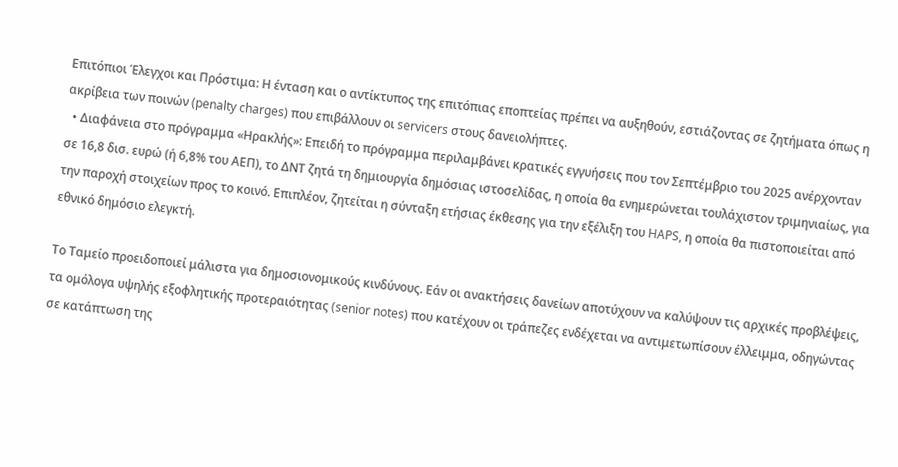Επιτόπιοι Έλεγχοι και Πρόστιμα: Η ένταση και ο αντίκτυπος της επιτόπιας εποπτείας πρέπει να αυξηθούν, εστιάζοντας σε ζητήματα όπως η ακρίβεια των ποινών (penalty charges) που επιβάλλουν οι servicers στους δανειολήπτες.
  • Διαφάνεια στο πρόγραμμα «Ηρακλής»: Επειδή το πρόγραμμα περιλαμβάνει κρατικές εγγυήσεις που τον Σεπτέμβριο του 2025 ανέρχονταν σε 16,8 δισ. ευρώ (ή 6,8% του ΑΕΠ), το ΔΝΤ ζητά τη δημιουργία δημόσιας ιστοσελίδας, η οποία θα ενημερώνεται τουλάχιστον τριμηνιαίως, για την παροχή στοιχείων προς το κοινό. Επιπλέον, ζητείται η σύνταξη ετήσιας έκθεσης για την εξέλιξη του HAPS, η οποία θα πιστοποιείται από εθνικό δημόσιο ελεγκτή.

Το Ταμείο προειδοποιεί μάλιστα για δημοσιονομικούς κινδύνους. Εάν οι ανακτήσεις δανείων αποτύχουν να καλύψουν τις αρχικές προβλέψεις, τα ομόλογα υψηλής εξοφλητικής προτεραιότητας (senior notes) που κατέχουν οι τράπεζες ενδέχεται να αντιμετωπίσουν έλλειμμα, οδηγώντας σε κατάπτωση της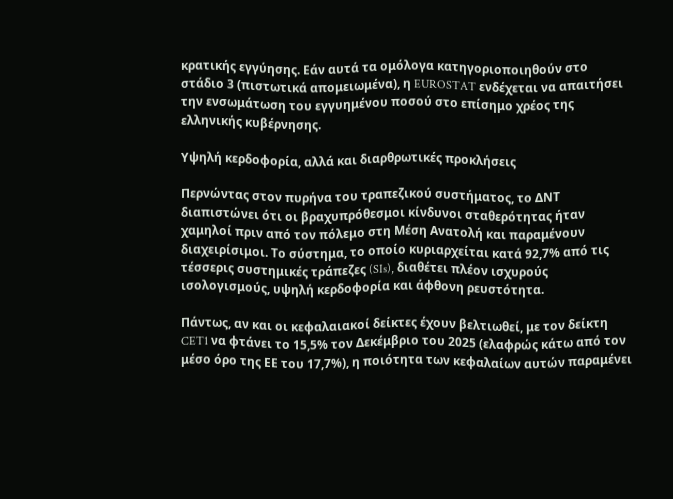κρατικής εγγύησης. Εάν αυτά τα ομόλογα κατηγοριοποιηθούν στο στάδιο 3 (πιστωτικά απομειωμένα), η EUROSTAT ενδέχεται να απαιτήσει την ενσωμάτωση του εγγυημένου ποσού στο επίσημο χρέος της ελληνικής κυβέρνησης.

Υψηλή κερδοφορία, αλλά και διαρθρωτικές προκλήσεις

Περνώντας στον πυρήνα του τραπεζικού συστήματος, το ΔΝΤ διαπιστώνει ότι οι βραχυπρόθεσμοι κίνδυνοι σταθερότητας ήταν χαμηλοί πριν από τον πόλεμο στη Μέση Ανατολή και παραμένουν διαχειρίσιμοι. Το σύστημα, το οποίο κυριαρχείται κατά 92,7% από τις τέσσερις συστημικές τράπεζες (SIs), διαθέτει πλέον ισχυρούς ισολογισμούς, υψηλή κερδοφορία και άφθονη ρευστότητα.

Πάντως, αν και οι κεφαλαιακοί δείκτες έχουν βελτιωθεί, με τον δείκτη CET1 να φτάνει το 15,5% τον Δεκέμβριο του 2025 (ελαφρώς κάτω από τον μέσο όρο της ΕΕ του 17,7%), η ποιότητα των κεφαλαίων αυτών παραμένει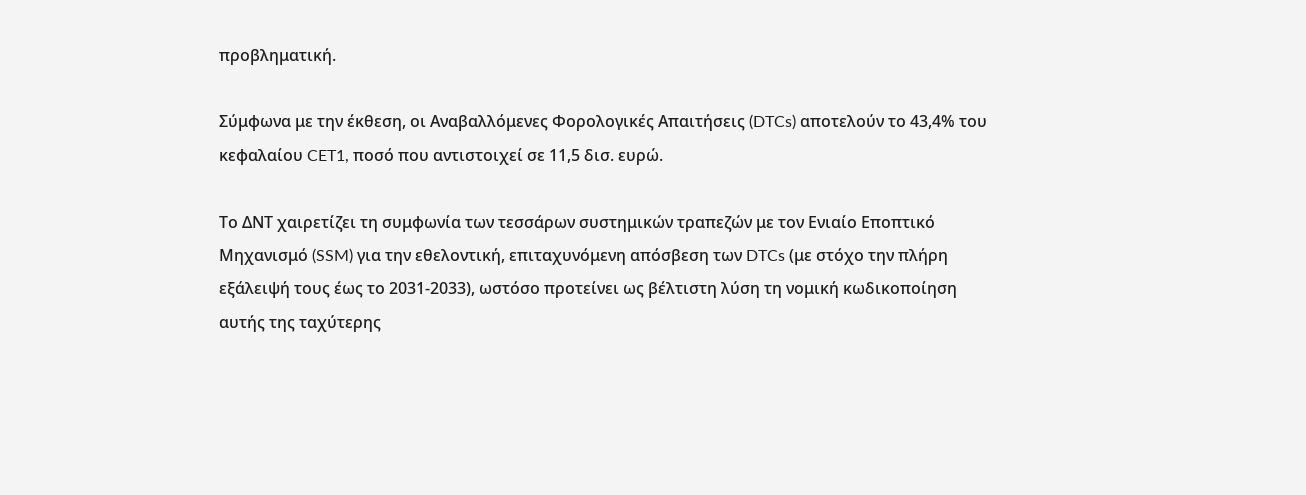προβληματική.

Σύμφωνα με την έκθεση, οι Αναβαλλόμενες Φορολογικές Απαιτήσεις (DTCs) αποτελούν το 43,4% του κεφαλαίου CET1, ποσό που αντιστοιχεί σε 11,5 δισ. ευρώ.

Το ΔΝΤ χαιρετίζει τη συμφωνία των τεσσάρων συστημικών τραπεζών με τον Ενιαίο Εποπτικό Μηχανισμό (SSM) για την εθελοντική, επιταχυνόμενη απόσβεση των DTCs (με στόχο την πλήρη εξάλειψή τους έως το 2031-2033), ωστόσο προτείνει ως βέλτιστη λύση τη νομική κωδικοποίηση αυτής της ταχύτερης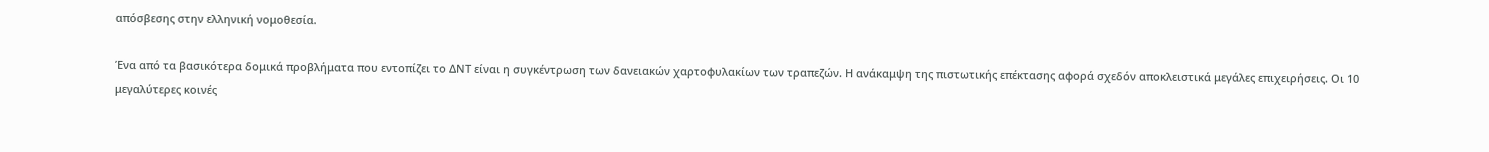απόσβεσης στην ελληνική νομοθεσία.

Ένα από τα βασικότερα δομικά προβλήματα που εντοπίζει το ΔΝΤ είναι η συγκέντρωση των δανειακών χαρτοφυλακίων των τραπεζών. Η ανάκαμψη της πιστωτικής επέκτασης αφορά σχεδόν αποκλειστικά μεγάλες επιχειρήσεις. Οι 10 μεγαλύτερες κοινές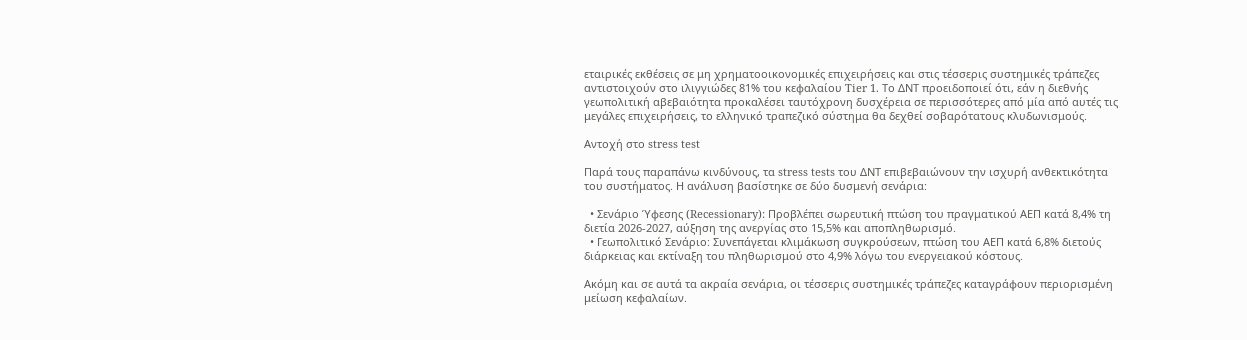εταιρικές εκθέσεις σε μη χρηματοοικονομικές επιχειρήσεις και στις τέσσερις συστημικές τράπεζες αντιστοιχούν στο ιλιγγιώδες 81% του κεφαλαίου Tier 1. Το ΔΝΤ προειδοποιεί ότι, εάν η διεθνής γεωπολιτική αβεβαιότητα προκαλέσει ταυτόχρονη δυσχέρεια σε περισσότερες από μία από αυτές τις μεγάλες επιχειρήσεις, το ελληνικό τραπεζικό σύστημα θα δεχθεί σοβαρότατους κλυδωνισμούς.

Αντοχή στο stress test

Παρά τους παραπάνω κινδύνους, τα stress tests του ΔΝΤ επιβεβαιώνουν την ισχυρή ανθεκτικότητα του συστήματος. Η ανάλυση βασίστηκε σε δύο δυσμενή σενάρια:

  • Σενάριο Ύφεσης (Recessionary): Προβλέπει σωρευτική πτώση του πραγματικού ΑΕΠ κατά 8,4% τη διετία 2026-2027, αύξηση της ανεργίας στο 15,5% και αποπληθωρισμό.
  • Γεωπολιτικό Σενάριο: Συνεπάγεται κλιμάκωση συγκρούσεων, πτώση του ΑΕΠ κατά 6,8% διετούς διάρκειας και εκτίναξη του πληθωρισμού στο 4,9% λόγω του ενεργειακού κόστους.

Ακόμη και σε αυτά τα ακραία σενάρια, οι τέσσερις συστημικές τράπεζες καταγράφουν περιορισμένη μείωση κεφαλαίων.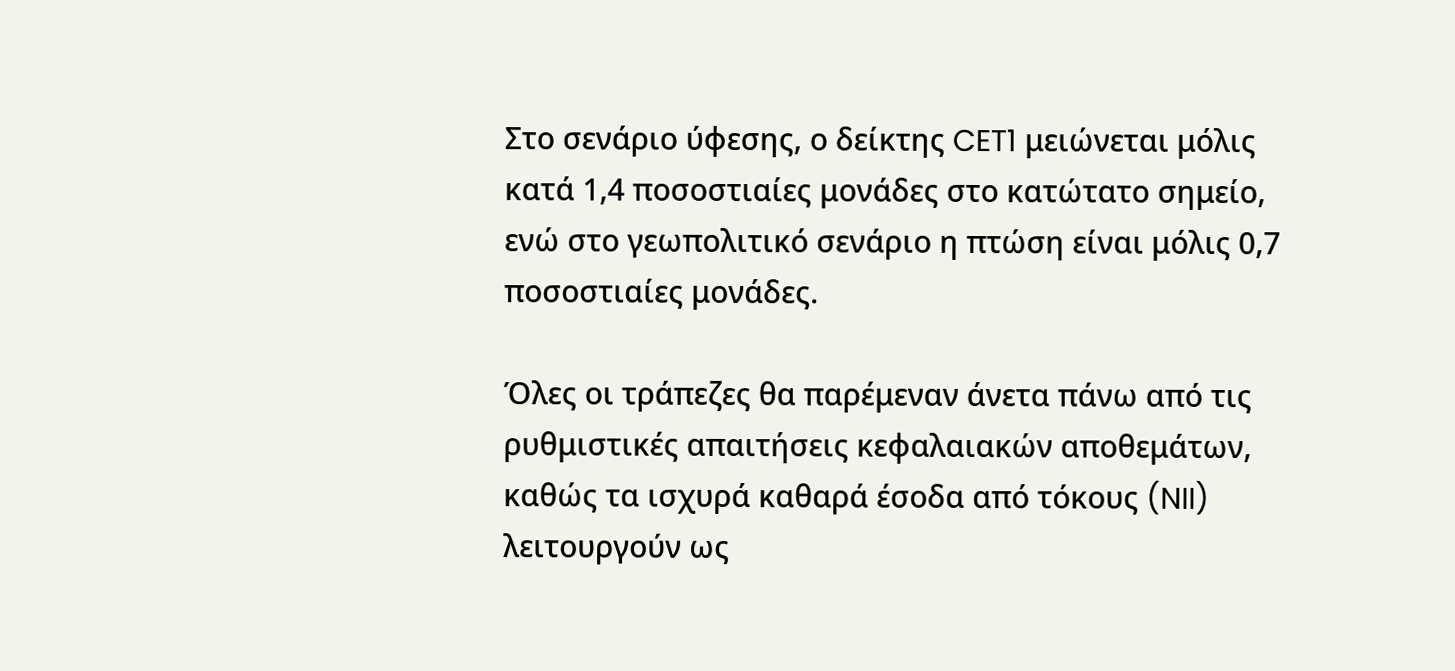Στο σενάριο ύφεσης, ο δείκτης CET1 μειώνεται μόλις κατά 1,4 ποσοστιαίες μονάδες στο κατώτατο σημείο, ενώ στο γεωπολιτικό σενάριο η πτώση είναι μόλις 0,7 ποσοστιαίες μονάδες.

Όλες οι τράπεζες θα παρέμεναν άνετα πάνω από τις ρυθμιστικές απαιτήσεις κεφαλαιακών αποθεμάτων, καθώς τα ισχυρά καθαρά έσοδα από τόκους (NII) λειτουργούν ως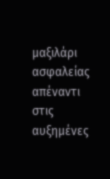μαξιλάρι ασφαλείας απέναντι στις αυξημένες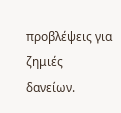προβλέψεις για ζημιές δανείων.